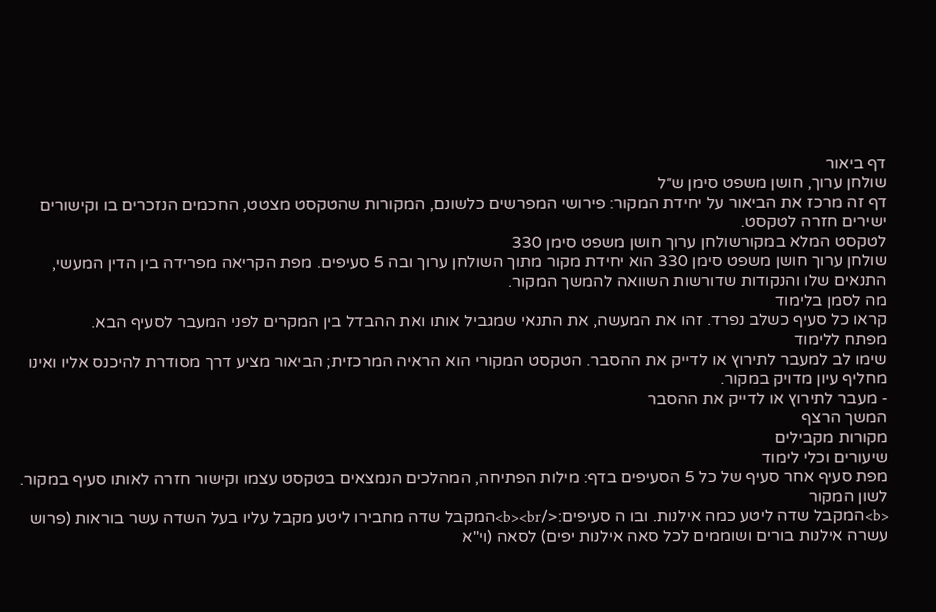דף ביאור
שולחן ערוך, חושן משפט סימן ש״ל
דף זה מרכז את הביאור על יחידת המקור: פירושי המפרשים כלשונם, המקורות שהטקסט מצטט, החכמים הנזכרים בו וקישורים ישירים חזרה לטקסט.
לטקסט המלא במקורשולחן ערוך חושן משפט סימן 330
שולחן ערוך חושן משפט סימן 330 הוא יחידת מקור מתוך השולחן ערוך ובה 5 סעיפים. מפת הקריאה מפרידה בין הדין המעשי, התנאים שלו והנקודות שדורשות השוואה להמשך המקור.
מה לסמן בלימוד
קראו כל סעיף כשלב נפרד. זהו את המעשה, את התנאי שמגביל אותו ואת ההבדל בין המקרים לפני המעבר לסעיף הבא.
מפתח ללימוד
שימו לב למעבר לתירוץ או לדייק את ההסבר. הטקסט המקורי הוא הראיה המרכזית; הביאור מציע דרך מסודרת להיכנס אליו ואינו מחליף עיון מדויק במקור.
- מעבר לתירוץ או לדייק את ההסבר
המשך הרצף
מקורות מקבילים
שיעורים וכלי לימוד
מפת סעיף אחר סעיף של כל 5 הסעיפים בדף: מילות הפתיחה, המהלכים הנמצאים בטקסט עצמו וקישור חזרה לאותו סעיף במקור.
לשון המקור
<b>המקבל שדה ליטע כמה אילנות. ובו ה סעיפים:</b><br>המקבל שדה מחבירו ליטע מקבל עליו בעל השדה עשר בוראות (פרוש עשרה אילנות בורים ושוממים לכל סאה אילנות יפים) לסאה (וי"א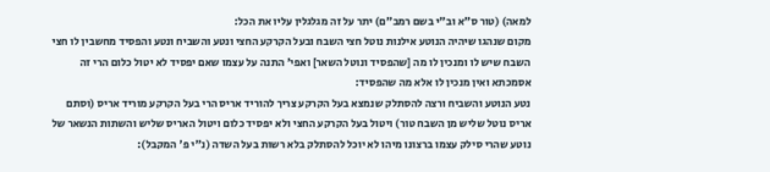למאה) (טור ס"א וב"י בשם רמב"ם) יתר על זה מגלגלין עליו את הכל:
מקום שנהגו שיהיה הנוטע אילנות נוטל חצי השבח ובעל הקרקע החצי ונטע והשביח ונטע והפסיד מחשבין לו חצי השבח שיש לו ומנכין לו מה [שהפסיד ונוטל השאר] ואפי' התנה על עצמו שאם יפסיד לא יטול כלום הרי זה אסמכתא ואין מנכין לו אלא מה שהפסיד:
נטע הנוטע והשביח ורצה להסתלק שנמצא בעל הקרקע צריך להוריד אריס הרי בעל הקרקע מוריד אריס (וסתם אריס נוטל שליש מן השבח טור) ויטול בעל הקרקע החצי ולא יפסיד כלום ויטול האריס שליש והשתות הנשאר של נוטע שהרי סילק עצמו ברצונו מיהו לא יוכל להסתלק בלא רשות בעל השדה (נ"י פ' המקבל):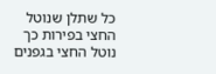כל שתלן שנוטל החצי בפירות כך נוטל החצי בגפנים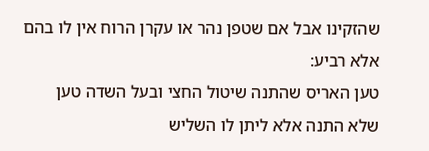שהזקינו אבל אם שטפן נהר או עקרן הרוח אין לו בהם אלא רביע:
טען האריס שהתנה שיטול החצי ובעל השדה טען שלא התנה אלא ליתן לו השליש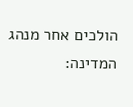הולכים אחר מנהג המדינה: